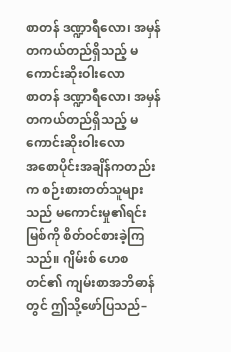စာတန် ဒဏ္ဍာရီလော၊ အမှန်တကယ်တည်ရှိသည့် မကောင်းဆိုးဝါးလော
စာတန် ဒဏ္ဍာရီလော၊ အမှန်တကယ်တည်ရှိသည့် မကောင်းဆိုးဝါးလော
အစောပိုင်းအချိန်ကတည်းက စဉ်းစားတတ်သူများသည် မကောင်းမှု၏ရင်းမြစ်ကို စိတ်ဝင်စားခဲ့ကြသည်။ ဂျိမ်းစ် ဟေစတင်၏ ကျမ်းစာအဘိဓာန်တွင် ဤသို့ဖော်ပြသည်–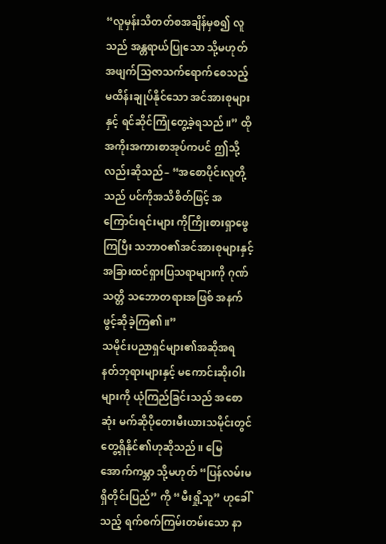“လူမှန်းသိတတ်စအချိန်မှစ၍ လူသည် အန္တရာယ်ပြုသော သို့မဟုတ် အဖျက်သြဇာသက်ရောက်စေသည့် မထိန်းချုပ်နိုင်သော အင်အားစုများနှင့် ရင်ဆိုင်ကြုံတွေ့ခဲ့ရသည်။” ထိုအကိုးအကားစာအုပ်ကပင် ဤသို့လည်းဆိုသည်– “အစောပိုင်းလူတို့သည် ပင်ကိုအသိစိတ်ဖြင့် အကြောင်းရင်းများ ကိုကြိုးစားရှာဖွေကြပြီး သဘာဝ၏အင်အားစုများနှင့် အခြားထင်ရှားပြသရာများကို ဂုဏ်သတ္တိ သဘောတရားအဖြစ် အနက်ဖွင့်ဆိုခဲ့ကြ၏။”
သမိုင်းပညာရှင်များ၏အဆိုအရ နတ်ဘုရားများနှင့် မကောင်းဆိုးဝါးများကို ယုံကြည်ခြင်းသည် အစောဆုံး မက်ဆိုပိုတေးမီးယားသမိုင်းတွင် တွေ့ရှိနိုင်၏ဟုဆိုသည်။ မြေအောက်ကမ္ဘာ သို့မဟုတ် “ပြန်လမ်းမရှိတိုင်းပြည်” ကို “မီးရှို့သူ” ဟုခေါ်သည့် ရက်စက်ကြမ်းတမ်းသော နာ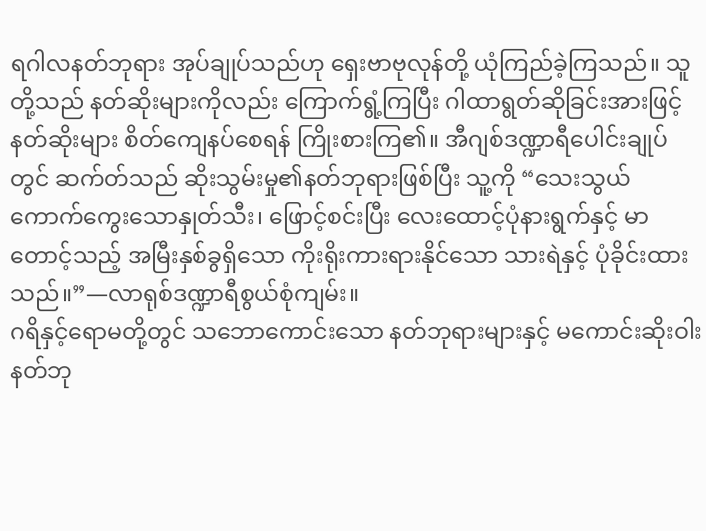ရဂါလနတ်ဘုရား အုပ်ချုပ်သည်ဟု ရှေးဗာဗုလုန်တို့ ယုံကြည်ခဲ့ကြသည်။ သူတို့သည် နတ်ဆိုးများကိုလည်း ကြောက်ရွံ့ကြပြီး ဂါထာရွတ်ဆိုခြင်းအားဖြင့် နတ်ဆိုးများ စိတ်ကျေနပ်စေရန် ကြိုးစားကြ၏။ အီဂျစ်ဒဏ္ဍာရီပေါင်းချုပ်တွင် ဆက်တ်သည် ဆိုးသွမ်းမှု၏နတ်ဘုရားဖြစ်ပြီး သူ့ကို “သေးသွယ်ကောက်ကွေးသောနှုတ်သီး၊ ဖြောင့်စင်းပြီး လေးထောင့်ပုံနားရွက်နှင့် မာတောင့်သည့် အမြီးနှစ်ခွရှိသော ကိုးရိုးကားရားနိုင်သော သားရဲနှင့် ပုံခိုင်းထားသည်။”—လာရုစ်ဒဏ္ဍာရီစွယ်စုံကျမ်း။
ဂရိနှင့်ရောမတို့တွင် သဘောကောင်းသော နတ်ဘုရားများနှင့် မကောင်းဆိုးဝါးနတ်ဘု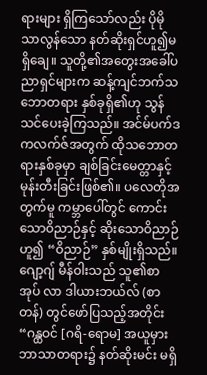ရားများ ရှိကြသော်လည်း ပိုမိုသာလွန်သော နတ်ဆိုးရှင်ဟူ၍မရှိချေ။ သူတို့၏အတွေးအခေါ်ပညာရှင်များက ဆန့်ကျင်ဘက်သဘောတရား နှစ်ခုရှိ၏ဟု သွန်သင်ပေးခဲ့ကြသည်။ အင်မ်ပက်ဒကလက်ဇ်အတွက် ထိုသဘောတရားနှစ်ခုမှာ ချစ်ခြင်းမေတ္တာနှင့် မုန်းတီးခြင်းဖြစ်၏။ ပလေတိုအတွက်မူ ကမ္ဘာပေါ်တွင် ကောင်းသောဝိညာဉ်နှင့် ဆိုးသောဝိညာဉ်ဟူ၍ “ဝိညာဉ်” နှစ်မျိုးရှိသည်။ ဂျော့ဂျ် မီန်ဝါးသည် သူ၏စာအုပ် လာ ဒါယားဘယ်လ် (စာတန်) တွင်ဖော်ပြသည့်အတိုင်း “ဂန္ထဝင် [ဂရိ-ရောမ] အယူမှားဘာသာတရား၌ နတ်ဆိုးမင်း မရှိ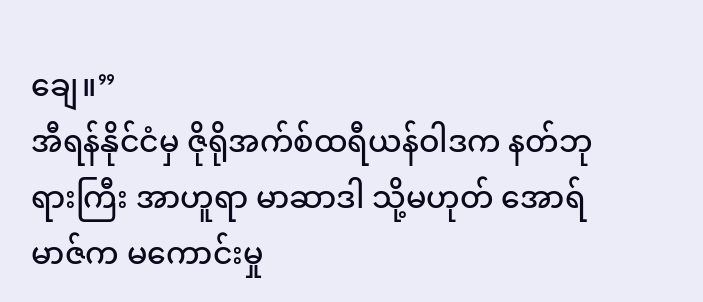ချေ။”
အီရန်နိုင်ငံမှ ဇိုရိုအက်စ်ထရီယန်ဝါဒက နတ်ဘုရားကြီး အာဟူရာ မာဆာဒါ သို့မဟုတ် အောရ်မာဇ်က မကောင်းမှု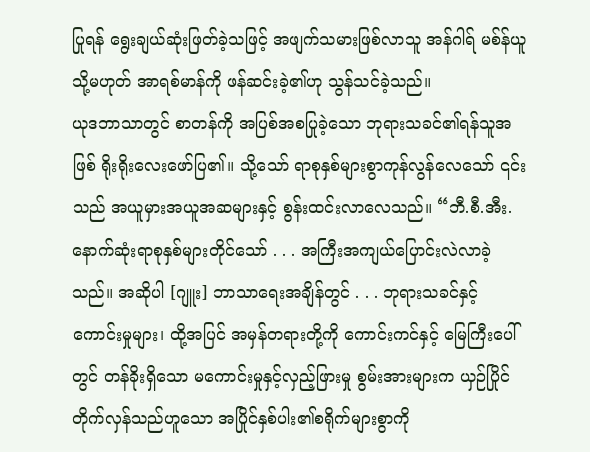ပြုရန် ရွေးချယ်ဆုံးဖြတ်ခဲ့သဖြင့် အဖျက်သမားဖြစ်လာသူ အန်ဂါရ် မစ်န်ယူ သို့မဟုတ် အာရစ်မာန်ကို ဖန်ဆင်းခဲ့၏ဟု သွန်သင်ခဲ့သည်။
ယုဒဘာသာတွင် စာတန်ကို အပြစ်အစပြုခဲ့သော ဘုရားသခင်၏ရန်သူအဖြစ် ရိုးရိုးလေးဖော်ပြ၏။ သို့သော် ရာစုနှစ်များစွာကုန်လွန်လေသော် ၎င်းသည် အယူမှားအယူအဆများနှင့် စွန်းထင်းလာလေသည်။ “ဘီ.စီ.အီး. နောက်ဆုံးရာစုနှစ်များတိုင်သော် . . . အကြီးအကျယ်ပြောင်းလဲလာခဲ့သည်။ အဆိုပါ [ဂျူး] ဘာသာရေးအချိန်တွင် . . . ဘုရားသခင်နှင့် ကောင်းမှုများ၊ ထို့အပြင် အမှန်တရားတို့ကို ကောင်းကင်နှင့် မြေကြီးပေါ်တွင် တန်ခိုးရှိသော မကောင်းမှုနှင့်လှည့်ဖြားမှု စွမ်းအားများက ယှဉ်ပြိုင်တိုက်လှန်သည်ဟူသော အပြိုင်နှစ်ပါး၏စရိုက်များစွာကို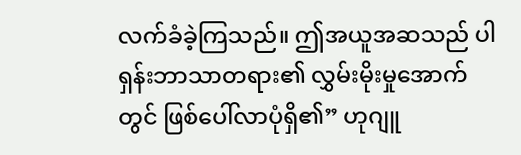လက်ခံခဲ့ကြသည်။ ဤအယူအဆသည် ပါရှန်းဘာသာတရား၏ လွှမ်းမိုးမှုအောက်တွင် ဖြစ်ပေါ်လာပုံရှိ၏” ဟုဂျူ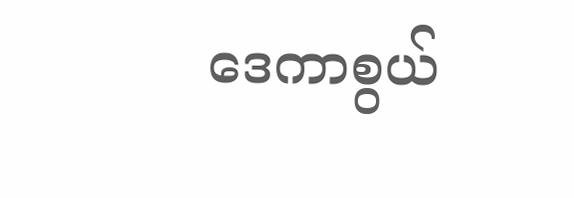ဒေကာစွယ်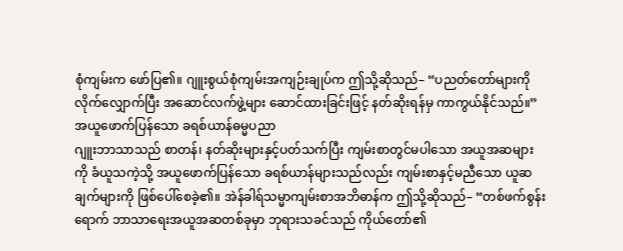စုံကျမ်းက ဖော်ပြ၏။ ဂျူးစွယ်စုံကျမ်းအကျဉ်းချုပ်က ဤသို့ဆိုသည်– “ပညတ်တော်များကို လိုက်လျှောက်ပြီး အဆောင်လက်ဖွဲ့များ ဆောင်ထားခြင်းဖြင့် နတ်ဆိုးရန်မှ ကာကွယ်နိုင်သည်။”
အယူဖောက်ပြန်သော ခရစ်ယာန်ဓမ္မပညာ
ဂျူးဘာသာသည် စာတန်၊ နတ်ဆိုးများနှင့်ပတ်သက်ပြီး ကျမ်းစာတွင်မပါသော အယူအဆများကို ခံယူသကဲ့သို့ အယူဖောက်ပြန်သော ခရစ်ယာန်များသည်လည်း ကျမ်းစာနှင့်မညီသော ယူဆချက်များကို ဖြစ်ပေါ်စေခဲ့၏။ အဲန်ခါရ်သမ္မာကျမ်းစာအဘိဓာန်က ဤသို့ဆိုသည်– “တစ်ဖက်စွန်းရောက် ဘာသာရေးအယူအဆတစ်ခုမှာ ဘုရားသခင်သည် ကိုယ်တော်၏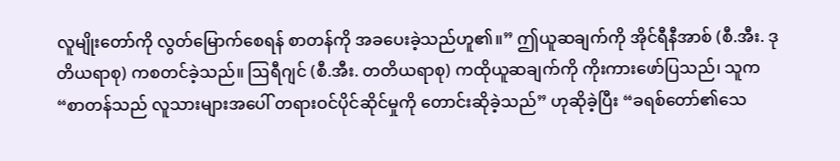လူမျိုးတော်ကို လွတ်မြောက်စေရန် စာတန်ကို အခပေးခဲ့သည်ဟူ၏။” ဤယူဆချက်ကို အိုင်ရီနီအာစ် (စီ.အီး. ဒုတိယရာစု) ကစတင်ခဲ့သည်။ ဩရီဂျင် (စီ.အီး. တတိယရာစု) ကထိုယူဆချက်ကို ကိုးကားဖော်ပြသည်၊ သူက “စာတန်သည် လူသားများအပေါ် တရားဝင်ပိုင်ဆိုင်မှုကို တောင်းဆိုခဲ့သည်” ဟုဆိုခဲ့ပြီး “ခရစ်တော်၏သေ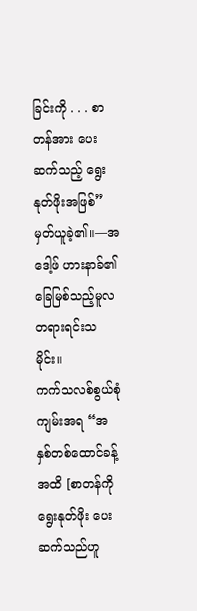ခြင်းကို . . . စာတန်အား ပေးဆက်သည့် ရွေးနုတ်ဖိုးအဖြစ်” မှတ်ယူခဲ့၏။—အဒေါ့ဖ် ဟားနာခ်၏ ခြေမြစ်သည့်မူလတရားရင်းသမိုင်း။
ကက်သလစ်စွယ်စုံကျမ်းအရ “အနှစ်တစ်ထောင်ခန့်အထိ [စာတန်ကို ရွေးနုတ်ဖိုး ပေးဆက်သည်ဟူ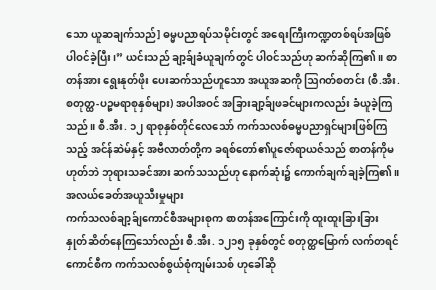သော ယူဆချက်သည်] ဓမ္မပညာရပ်သမိုင်းတွင် အရေးကြီးကဏ္ဍတစ်ရပ်အဖြစ် ပါဝင်ခဲ့ပြီး၊” ယင်းသည် ချာ့ခ်ျခံယူချက်တွင် ပါဝင်သည်ဟု ဆက်ဆိုကြ၏။ စာတန်အား ရွေးနုတ်ဖိုး ပေးဆက်သည်ဟူသော အယူအဆကို ဩဂတ်စတင်း (စီ.အီး. စတုတ္ထ-ပဉ္စမရာစုနှစ်များ) အပါအဝင် အခြားချာ့ခ်ျဖခင်များကလည်း ခံယူခဲ့ကြသည်။ စီ.အီး. ၁၂ ရာစုနှစ်တိုင်လေသော် ကက်သလစ်ဓမ္မပညာရှင်များဖြစ်ကြသည့် အင်န်ဆဲမ်နှင့် အဗီလာတ်တို့က ခရစ်တော်၏ပူဇော်ရာယဇ်သည် စာတန်ကိုမဟုတ်ဘဲ ဘုရားသခင်အား ဆက်သသည်ဟု နောက်ဆုံး၌ ကောက်ချက်ချခဲ့ကြ၏။
အလယ်ခေတ်အယူသီးမှုများ
ကက်သလစ်ချာ့ခ်ျကောင်စီအများစုက စာတန်အကြောင်းကို ထူးထူးခြားခြား နှုတ်ဆိတ်နေကြသော်လည်း စီ.အီး. ၁၂၁၅ ခုနှစ်တွင် စတုတ္ထမြောက် လက်တရင်ကောင်စီက ကက်သလစ်စွယ်စုံကျမ်းသစ် ဟုခေါ်ဆို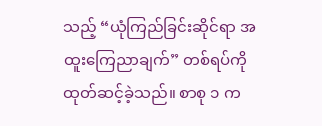သည့် “ယုံကြည်ခြင်းဆိုင်ရာ အထူးကြေညာချက်” တစ်ရပ်ကို ထုတ်ဆင့်ခဲ့သည်။ စာစု ၁ က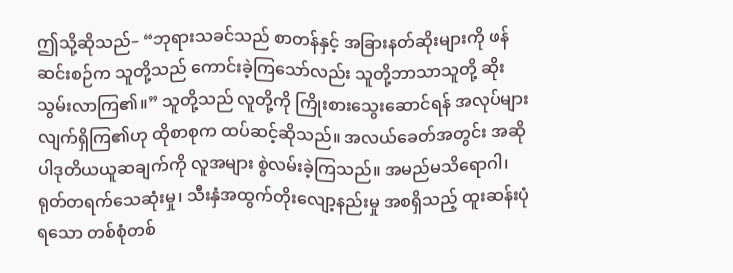ဤသို့ဆိုသည်– “ဘုရားသခင်သည် စာတန်နှင့် အခြားနတ်ဆိုးများကို ဖန်ဆင်းစဉ်က သူတို့သည် ကောင်းခဲ့ကြသော်လည်း သူတို့ဘာသာသူတို့ ဆိုးသွမ်းလာကြ၏။” သူတို့သည် လူတို့ကို ကြိုးစားသွေးဆောင်ရန် အလုပ်များလျက်ရှိကြ၏ဟု ထိုစာစုက ထပ်ဆင့်ဆိုသည်။ အလယ်ခေတ်အတွင်း အဆိုပါဒုတိယယူဆချက်ကို လူအများ စွဲလမ်းခဲ့ကြသည်။ အမည်မသိရောဂါ၊ ရုတ်တရက်သေဆုံးမှု၊ သီးနှံအထွက်တိုးလျော့နည်းမှု အစရှိသည့် ထူးဆန်းပုံရသော တစ်စုံတစ်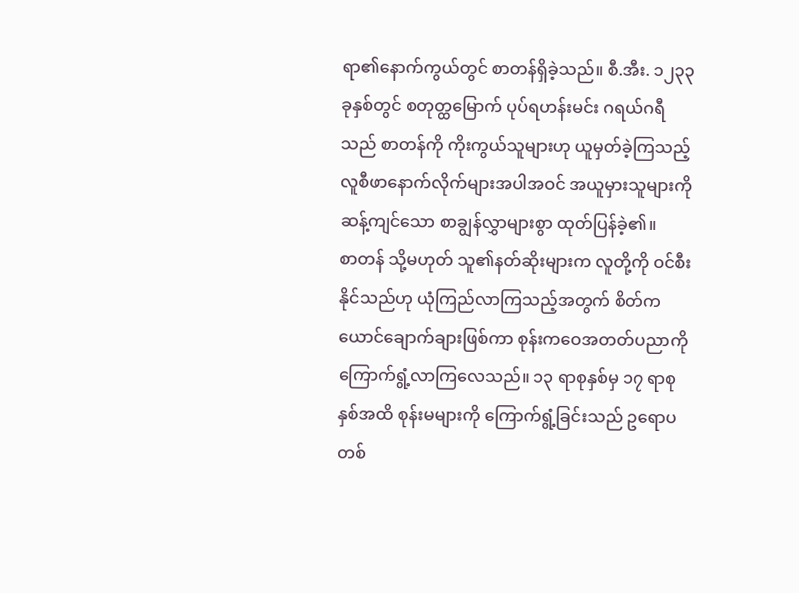ရာ၏နောက်ကွယ်တွင် စာတန်ရှိခဲ့သည်။ စီ.အီး. ၁၂၃၃ ခုနှစ်တွင် စတုတ္ထမြောက် ပုပ်ရဟန်းမင်း ဂရယ်ဂရီသည် စာတန်ကို ကိုးကွယ်သူများဟု ယူမှတ်ခဲ့ကြသည့် လူစီဖာနောက်လိုက်များအပါအဝင် အယူမှားသူများကို ဆန့်ကျင်သော စာချွန်လွှာများစွာ ထုတ်ပြန်ခဲ့၏။
စာတန် သို့မဟုတ် သူ၏နတ်ဆိုးများက လူတို့ကို ဝင်စီးနိုင်သည်ဟု ယုံကြည်လာကြသည့်အတွက် စိတ်ကယောင်ချောက်ချားဖြစ်ကာ စုန်းကဝေအတတ်ပညာကို ကြောက်ရွံ့လာကြလေသည်။ ၁၃ ရာစုနှစ်မှ ၁၇ ရာစုနှစ်အထိ စုန်းမများကို ကြောက်ရွံ့ခြင်းသည် ဥရောပတစ်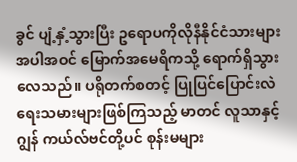ခွင် ပျံ့နှံ့သွားပြီး ဥရောပကိုလိုနီနိုင်ငံသားများအပါအဝင် မြောက်အမေရိကသို့ ရောက်ရှိသွားလေသည်။ ပရိုတက်စတင့် ပြုပြင်ပြောင်းလဲရေးသမားများဖြစ်ကြသည့် မာတင် လူသာနှင့် ဂျွန် ကယ်လ်ဗင်တို့ပင် စုန်းမများ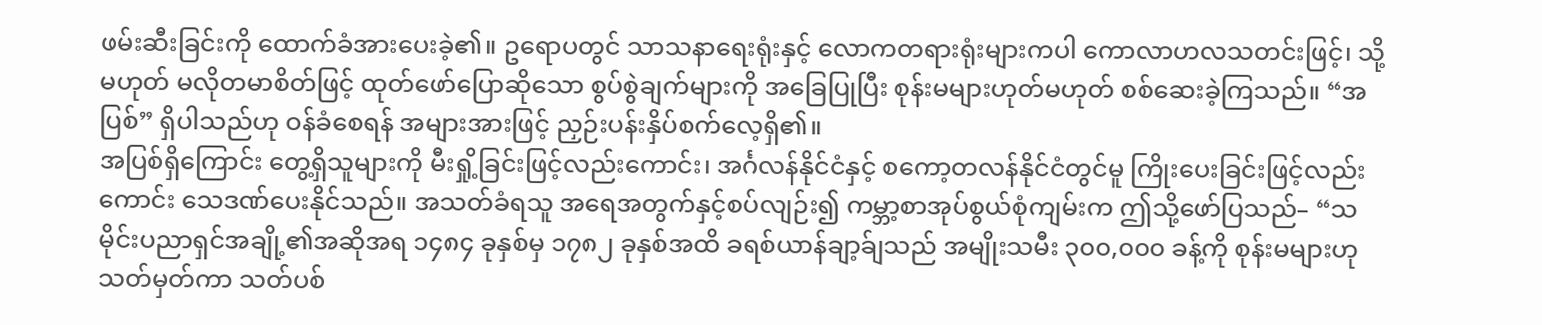ဖမ်းဆီးခြင်းကို ထောက်ခံအားပေးခဲ့၏။ ဥရောပတွင် သာသနာရေးရုံးနှင့် လောကတရားရုံးများကပါ ကောလာဟလသတင်းဖြင့်၊ သို့မဟုတ် မလိုတမာစိတ်ဖြင့် ထုတ်ဖော်ပြောဆိုသော စွပ်စွဲချက်များကို အခြေပြုပြီး စုန်းမများဟုတ်မဟုတ် စစ်ဆေးခဲ့ကြသည်။ “အပြစ်” ရှိပါသည်ဟု ဝန်ခံစေရန် အများအားဖြင့် ညှဉ်းပန်းနှိပ်စက်လေ့ရှိ၏။
အပြစ်ရှိကြောင်း တွေ့ရှိသူများကို မီးရှို့ခြင်းဖြင့်လည်းကောင်း၊ အင်္ဂလန်နိုင်ငံနှင့် စကော့တလန်နိုင်ငံတွင်မူ ကြိုးပေးခြင်းဖြင့်လည်းကောင်း သေဒဏ်ပေးနိုင်သည်။ အသတ်ခံရသူ အရေအတွက်နှင့်စပ်လျဉ်း၍ ကမ္ဘာ့စာအုပ်စွယ်စုံကျမ်းက ဤသို့ဖော်ပြသည်– “သမိုင်းပညာရှင်အချို့၏အဆိုအရ ၁၄၈၄ ခုနှစ်မှ ၁၇၈၂ ခုနှစ်အထိ ခရစ်ယာန်ချာ့ခ်ျသည် အမျိုးသမီး ၃၀၀,၀၀၀ ခန့်ကို စုန်းမများဟု သတ်မှတ်ကာ သတ်ပစ်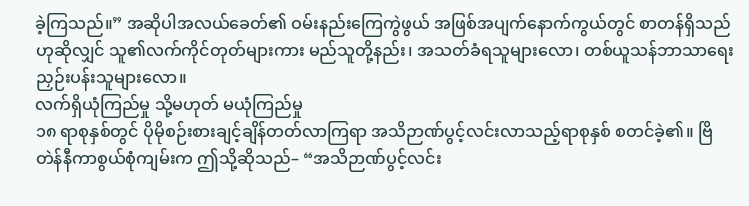ခဲ့ကြသည်။” အဆိုပါအလယ်ခေတ်၏ ဝမ်းနည်းကြေကွဲဖွယ် အဖြစ်အပျက်နောက်ကွယ်တွင် စာတန်ရှိသည်ဟုဆိုလျှင် သူ၏လက်ကိုင်တုတ်များကား မည်သူတို့နည်း၊ အသတ်ခံရသူများလော၊ တစ်ယူသန်ဘာသာရေးညှဉ်းပန်းသူများလော။
လက်ရှိယုံကြည်မှု သို့မဟုတ် မယုံကြည်မှု
၁၈ ရာစုနှစ်တွင် ပိုမိုစဉ်းစားချင့်ချိန်တတ်လာကြရာ အသိဉာဏ်ပွင့်လင်းလာသည့်ရာစုနှစ် စတင်ခဲ့၏။ ဗြိတဲန်နီကာစွယ်စုံကျမ်းက ဤသို့ဆိုသည်– “အသိဉာဏ်ပွင့်လင်း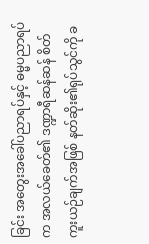ခြင်း အတွေးအခေါ်ပညာရပ်နှင့် ဓမ္မပညာရပ်က အလယ်ခေတ်၏ ဒဏ္ဍာရီဆန်ဆန် စိတ်ကူးယဉ်ချက်အဖြစ် နတ်ဆိုး၏ရုပ်သွင်ကို ခ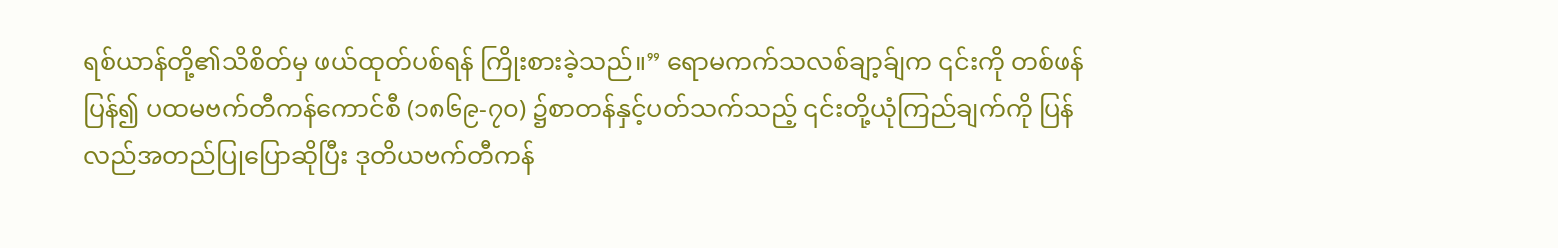ရစ်ယာန်တို့၏သိစိတ်မှ ဖယ်ထုတ်ပစ်ရန် ကြိုးစားခဲ့သည်။” ရောမကက်သလစ်ချာ့ခ်ျက ၎င်းကို တစ်ဖန်ပြန်၍ ပထမဗက်တီကန်ကောင်စီ (၁၈၆၉-၇၀) ၌စာတန်နှင့်ပတ်သက်သည့် ၎င်းတို့ယုံကြည်ချက်ကို ပြန်လည်အတည်ပြုပြောဆိုပြီး ဒုတိယဗက်တီကန်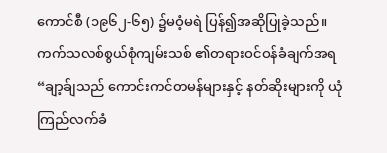ကောင်စီ (၁၉၆၂-၆၅) ၌မဝံ့မရဲ ပြန်၍အဆိုပြုခဲ့သည်။
ကက်သလစ်စွယ်စုံကျမ်းသစ် ၏တရားဝင်ဝန်ခံချက်အရ “ချာ့ခ်ျသည် ကောင်းကင်တမန်များနှင့် နတ်ဆိုးများကို ယုံကြည်လက်ခံ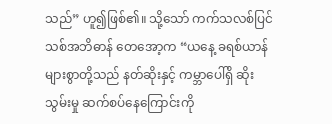သည်” ဟူ၍ဖြစ်၏။ သို့သော် ကက်သလစ်ပြင်သစ်အဘိဓာန် တေအော့က “ယနေ့ ခရစ်ယာန်များစွာတို့သည် နတ်ဆိုးနှင့် ကမ္ဘာပေါ်ရှိ ဆိုးသွမ်းမှု ဆက်စပ်နေကြောင်းကို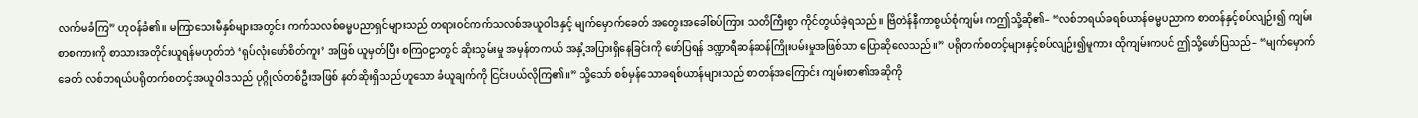လက်မခံကြ” ဟုဝန်ခံ၏။ မကြာသေးမီနှစ်များအတွင်း ကက်သလစ်ဓမ္မပညာရှင်များသည် တရားဝင်ကက်သလစ်အယူဝါဒနှင့် မျက်မှောက်ခေတ် အတွေးအခေါ်စပ်ကြား သတိကြီးစွာ ကိုင်တွယ်ခဲ့ရသည်။ ဗြိတဲန်နီကာစွယ်စုံကျမ်း ကဤသို့ဆို၏– “လစ်ဘရယ်ခရစ်ယာန်ဓမ္မပညာက စာတန်နှင့်စပ်လျဉ်း၍ ကျမ်းစာစကားကို စာသားအတိုင်းယူရန်မဟုတ်ဘဲ ‘ရုပ်လုံးဖော်စိတ်ကူး’ အဖြစ် ယူမှတ်ပြီး စကြဝဠာတွင် ဆိုးသွမ်းမှု အမှန်တကယ် အနှံ့အပြားရှိနေခြင်းကို ဖော်ပြရန် ဒဏ္ဍာရီဆန်ဆန်ကြိုးပမ်းမှုအဖြစ်သာ ပြောဆိုလေသည်။” ပရိုတက်စတင့်များနှင့်စပ်လျဉ်း၍မူကား ထိုကျမ်းကပင် ဤသို့ဖော်ပြသည်– “မျက်မှောက်ခေတ် လစ်ဘရယ်ပရိုတက်စတင့်အယူဝါဒသည် ပုဂ္ဂိုလ်တစ်ဦးအဖြစ် နတ်ဆိုးရှိသည်ဟူသော ခံယူချက်ကို ငြင်းပယ်လိုကြ၏။” သို့သော် စစ်မှန်သောခရစ်ယာန်များသည် စာတန်အကြောင်း ကျမ်းစာ၏အဆိုကို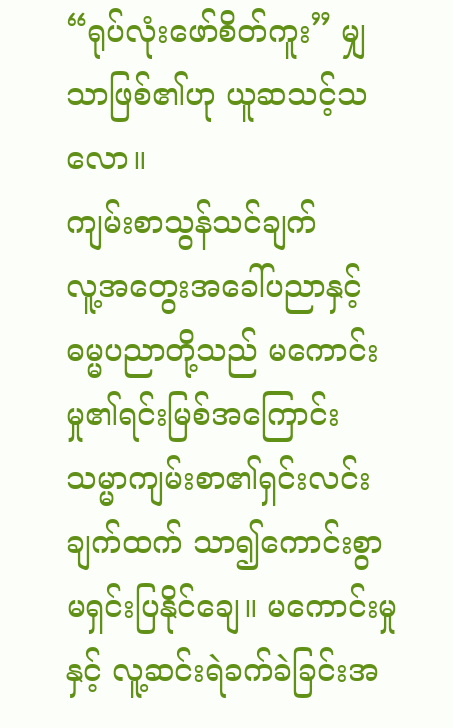“ရုပ်လုံးဖော်စိတ်ကူး” မျှသာဖြစ်၏ဟု ယူဆသင့်သလော။
ကျမ်းစာသွန်သင်ချက်
လူ့အတွေးအခေါ်ပညာနှင့် ဓမ္မပညာတို့သည် မကောင်းမှု၏ရင်းမြစ်အကြောင်း သမ္မာကျမ်းစာ၏ရှင်းလင်းချက်ထက် သာ၍ကောင်းစွာ မရှင်းပြနိုင်ချေ။ မကောင်းမှုနှင့် လူ့ဆင်းရဲခက်ခဲခြင်းအ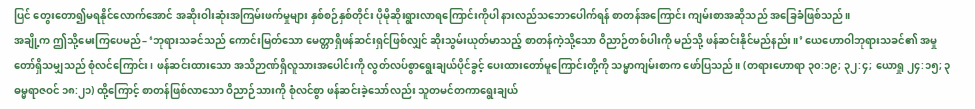ပြင် တွေးတော၍မရနိုင်လောက်အောင် အဆိုးဝါးဆုံးအကြမ်းဖက်မှုများ နှစ်စဉ်နှစ်တိုင်း ပိုမိုဆိုးရွားလာရကြောင်းကိုပါ နားလည်သဘောပေါက်ရန် စာတန်အကြောင်း ကျမ်းစာအဆိုသည် အခြေခံဖြစ်သည်။
အချို့က ဤသို့မေးကြပေမည်– ‘ဘုရားသခင်သည် ကောင်းမြတ်သော မေတ္တာရှိဖန်ဆင်းရှင်ဖြစ်လျှင် ဆိုးသွမ်းယုတ်မာသည့် စာတန်ကဲ့သို့သော ဝိညာဉ်တစ်ပါးကို မည်သို့ ဖန်ဆင်းနိုင်မည်နည်း။’ ယေဟောဝါဘုရားသခင်၏ အမှုတော်ရှိသမျှသည် စုံလင်ကြောင်း၊ ဖန်ဆင်းထားသော အသိဉာဏ်ရှိလူသားအပေါင်းကို လွတ်လပ်စွာရွေးချယ်ပိုင်ခွင့် ပေးထားတော်မူကြောင်းတို့ကို သမ္မာကျမ်းစာက ဖော်ပြသည်။ (တရားဟောရာ ၃၀:၁၉; ၃၂:၄; ယောရှု ၂၄:၁၅; ၃ ဓမ္မရာဇဝင် ၁၈:၂၁) ထို့ကြောင့် စာတန်ဖြစ်လာသော ဝိညာဉ်သားကို စုံလင်စွာ ဖန်ဆင်းခဲ့သော်လည်း သူတမင်တကာရွေးချယ်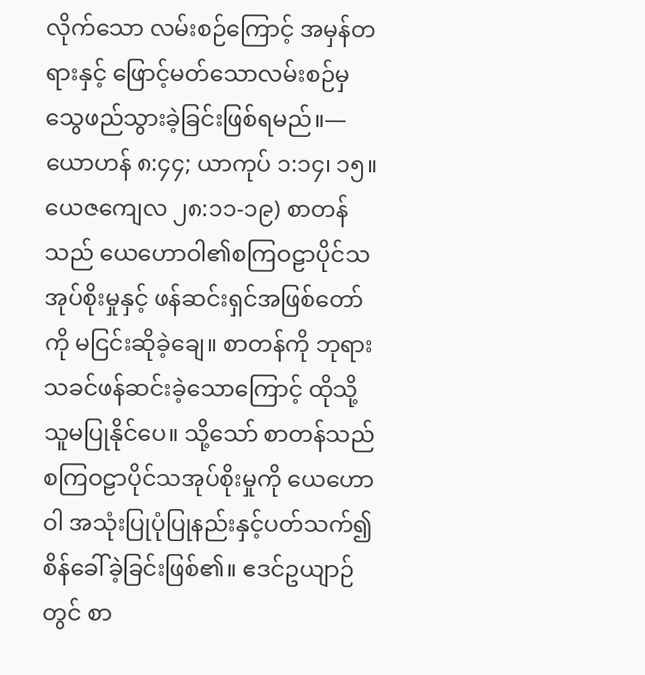လိုက်သော လမ်းစဉ်ကြောင့် အမှန်တရားနှင့် ဖြောင့်မတ်သောလမ်းစဉ်မှ သွေဖည်သွားခဲ့ခြင်းဖြစ်ရမည်။—ယောဟန် ၈:၄၄; ယာကုပ် ၁:၁၄၊ ၁၅။
ယေဇကျေလ ၂၈:၁၁-၁၉) စာတန်သည် ယေဟောဝါ၏စကြဝဠာပိုင်သအုပ်စိုးမှုနှင့် ဖန်ဆင်းရှင်အဖြစ်တော်ကို မငြင်းဆိုခဲ့ချေ။ စာတန်ကို ဘုရားသခင်ဖန်ဆင်းခဲ့သောကြောင့် ထိုသို့သူမပြုနိုင်ပေ။ သို့သော် စာတန်သည် စကြဝဠာပိုင်သအုပ်စိုးမှုကို ယေဟောဝါ အသုံးပြုပုံပြုနည်းနှင့်ပတ်သက်၍ စိန်ခေါ်ခဲ့ခြင်းဖြစ်၏။ ဧဒင်ဥယျာဉ်တွင် စာ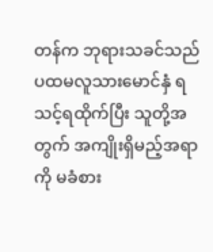တန်က ဘုရားသခင်သည် ပထမလူသားမောင်နှံ ရသင့်ရထိုက်ပြီး သူတို့အတွက် အကျိုးရှိမည့်အရာကို မခံစား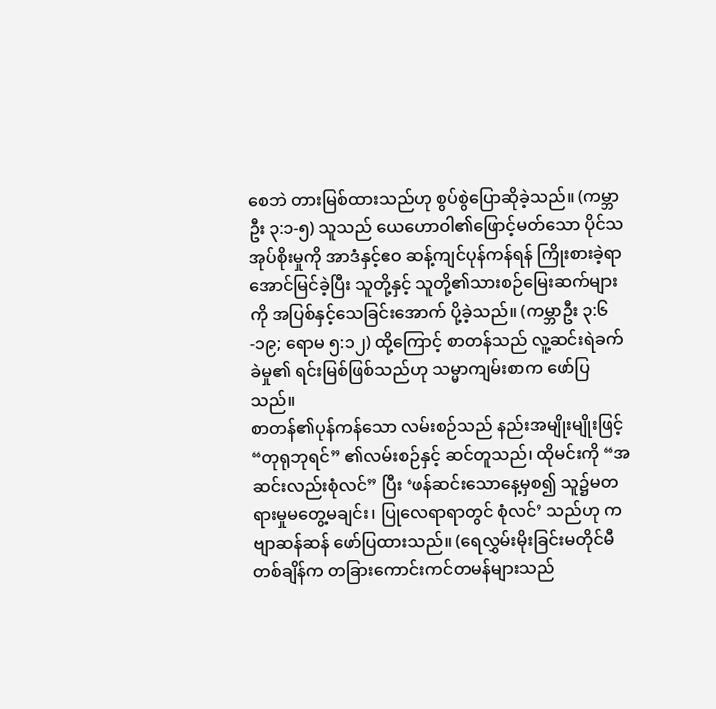စေဘဲ တားမြစ်ထားသည်ဟု စွပ်စွဲပြောဆိုခဲ့သည်။ (ကမ္ဘာဦး ၃:၁-၅) သူသည် ယေဟောဝါ၏ဖြောင့်မတ်သော ပိုင်သအုပ်စိုးမှုကို အာဒံနှင့်ဧဝ ဆန့်ကျင်ပုန်ကန်ရန် ကြိုးစားခဲ့ရာ အောင်မြင်ခဲ့ပြီး သူတို့နှင့် သူတို့၏သားစဉ်မြေးဆက်များကို အပြစ်နှင့်သေခြင်းအောက် ပို့ခဲ့သည်။ (ကမ္ဘာဦး ၃:၆-၁၉; ရောမ ၅:၁၂) ထို့ကြောင့် စာတန်သည် လူ့ဆင်းရဲခက်ခဲမှု၏ ရင်းမြစ်ဖြစ်သည်ဟု သမ္မာကျမ်းစာက ဖော်ပြသည်။
စာတန်၏ပုန်ကန်သော လမ်းစဉ်သည် နည်းအမျိုးမျိုးဖြင့် “တုရုဘုရင်” ၏လမ်းစဉ်နှင့် ဆင်တူသည်၊ ထိုမင်းကို “အဆင်းလည်းစုံလင်” ပြီး ‘ဖန်ဆင်းသောနေ့မှစ၍ သူ၌မတရားမှုမတွေ့မချင်း၊ ပြုလေရာရာတွင် စုံလင်’ သည်ဟု ကဗျာဆန်ဆန် ဖော်ပြထားသည်။ (ရေလွှမ်းမိုးခြင်းမတိုင်မီ တစ်ချိန်က တခြားကောင်းကင်တမန်များသည်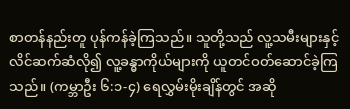စာတန်နည်းတူ ပုန်ကန်ခဲ့ကြသည်။ သူတို့သည် လူ့သမီးများနှင့် လိင်ဆက်ဆံလို၍ လူ့ခန္ဓာကိုယ်များကို ယူတင်ဝတ်ဆောင်ခဲ့ကြသည်။ (ကမ္ဘာဦး ၆:၁-၄) ရေလွှမ်းမိုးချိန်တွင် အဆို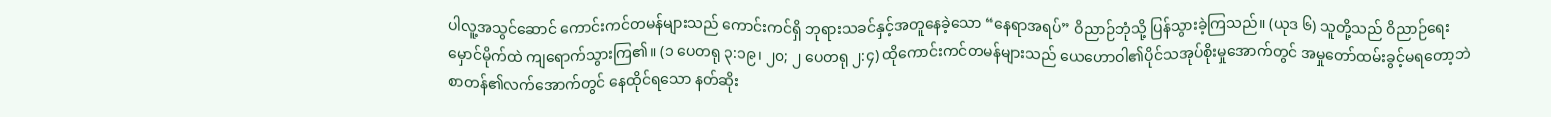ပါလူ့အသွင်ဆောင် ကောင်းကင်တမန်များသည် ကောင်းကင်ရှိ ဘုရားသခင်နှင့်အတူနေခဲ့သော “နေရာအရပ်” ဝိညာဉ်ဘုံသို့ ပြန်သွားခဲ့ကြသည်။ (ယုဒ ၆) သူတို့သည် ဝိညာဉ်ရေးမှောင်မိုက်ထဲ ကျရောက်သွားကြ၏။ (၁ ပေတရု ၃:၁၉၊ ၂၀; ၂ ပေတရု ၂:၄) ထိုကောင်းကင်တမန်များသည် ယေဟောဝါ၏ပိုင်သအုပ်စိုးမှုအောက်တွင် အမှုတော်ထမ်းခွင့်မရတော့ဘဲ စာတန်၏လက်အောက်တွင် နေထိုင်ရသော နတ်ဆိုး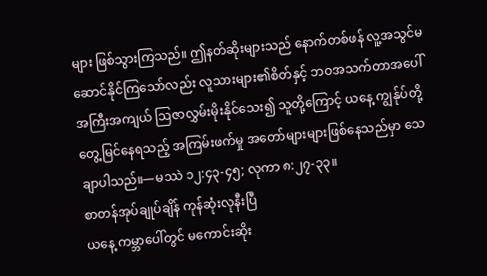များ ဖြစ်သွားကြသည်။ ဤနတ်ဆိုးများသည် နောက်တစ်ဖန် လူ့အသွင်မဆောင်နိုင်ကြသော်လည်း လူသားများ၏စိတ်နှင့် ဘဝအသက်တာအပေါ် အကြီးအကျယ် ဩဇာလွှမ်းမိုးနိုင်သေး၍ သူတို့ကြောင့် ယနေ့ ကျွန်ုပ်တို့တွေ့မြင်နေရသည့် အကြမ်းဖက်မှု အတော်များများဖြစ်နေသည်မှာ သေချာပါသည်။—မဿဲ ၁၂:၄၃-၄၅; လုကာ ၈:၂၇-၃၃။
စာတန်အုပ်ချုပ်ချိန် ကုန်ဆုံးလုနီးပြီ
ယနေ့ ကမ္ဘာပေါ်တွင် မကောင်းဆိုး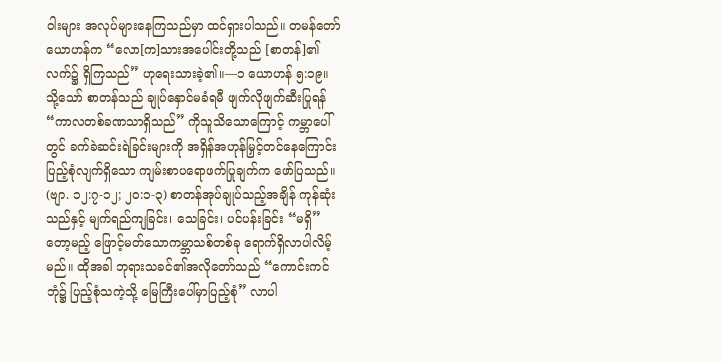ဝါးများ အလုပ်များနေကြသည်မှာ ထင်ရှားပါသည်။ တမန်တော်ယောဟန်က “လော[က]သားအပေါင်းတို့သည် [စာတန်]၏လက်၌ ရှိကြသည်” ဟုရေးသားခဲ့၏။—၁ ယောဟန် ၅:၁၉။
သို့သော် စာတန်သည် ချုပ်နှောင်မခံရမီ ဖျက်လိုဖျက်ဆီးပြုရန် “ကာလတစ်ခဏသာရှိသည်” ကိုသူသိသောကြောင့် ကမ္ဘာပေါ်တွင် ခက်ခဲဆင်းရဲခြင်းများကို အရှိန်အဟုန်မြှင့်တင်နေကြောင်း ပြည့်စုံလျက်ရှိသော ကျမ်းစာပရောဖက်ပြုချက်က ဖော်ပြသည်။ (ဗျာ. ၁၂:၇-၁၂; ၂၀:၁-၃) စာတန်အုပ်ချုပ်သည့်အချိန် ကုန်ဆုံးသည်နှင့် မျက်ရည်ကျခြင်း၊ သေခြင်း၊ ပင်ပန်းခြင်း “မရှိ” တော့မည့် ဖြောင့်မတ်သောကမ္ဘာသစ်တစ်ခု ရောက်ရှိလာပါလိမ့်မည်။ ထိုအခါ ဘုရားသခင်၏အလိုတော်သည် “ကောင်းကင်ဘုံ၌ ပြည့်စုံသကဲ့သို့ မြေကြီးပေါ်မှာပြည့်စုံ” လာပါ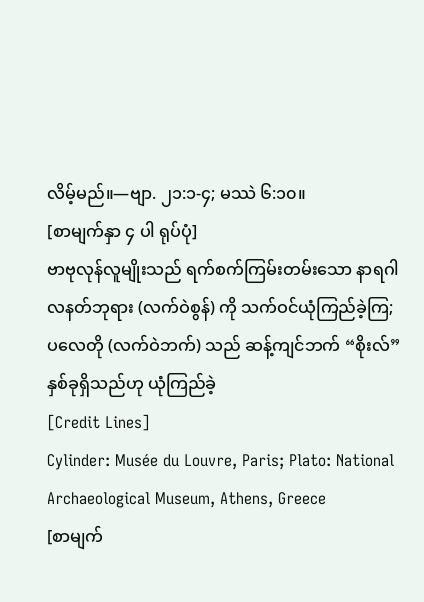လိမ့်မည်။—ဗျာ. ၂၁:၁-၄; မဿဲ ၆:၁၀။
[စာမျက်နှာ ၄ ပါ ရုပ်ပုံ]
ဗာဗုလုန်လူမျိုးသည် ရက်စက်ကြမ်းတမ်းသော နာရဂါလနတ်ဘုရား (လက်ဝဲစွန်) ကို သက်ဝင်ယုံကြည်ခဲ့ကြ; ပလေတို (လက်ဝဲဘက်) သည် ဆန့်ကျင်ဘက် “စိုးလ်” နှစ်ခုရှိသည်ဟု ယုံကြည်ခဲ့
[Credit Lines]
Cylinder: Musée du Louvre, Paris; Plato: National Archaeological Museum, Athens, Greece
[စာမျက်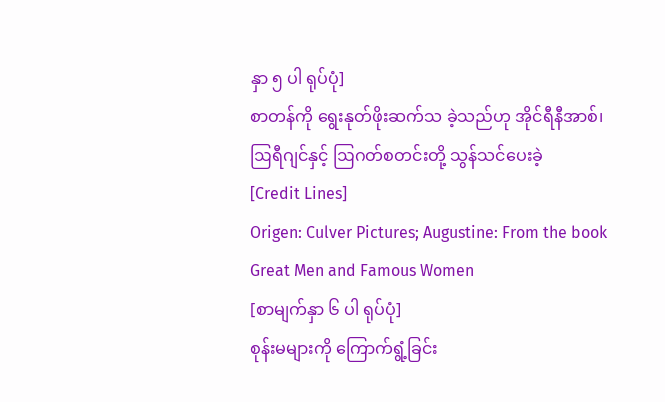နှာ ၅ ပါ ရုပ်ပုံ]
စာတန်ကို ရွေးနုတ်ဖိုးဆက်သ ခဲ့သည်ဟု အိုင်ရီနီအာစ်၊ ဩရီဂျင်နှင့် ဩဂတ်စတင်းတို့ သွန်သင်ပေးခဲ့
[Credit Lines]
Origen: Culver Pictures; Augustine: From the book Great Men and Famous Women
[စာမျက်နှာ ၆ ပါ ရုပ်ပုံ]
စုန်းမများကို ကြောက်ရွံ့ခြင်း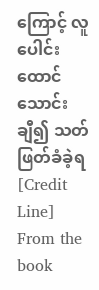ကြောင့် လူပေါင်း ထောင်သောင်းချီ၍ သတ်ဖြတ်ခံခဲ့ရ
[Credit Line]
From the book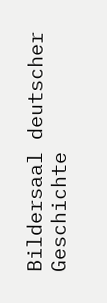Bildersaal deutscher Geschichte